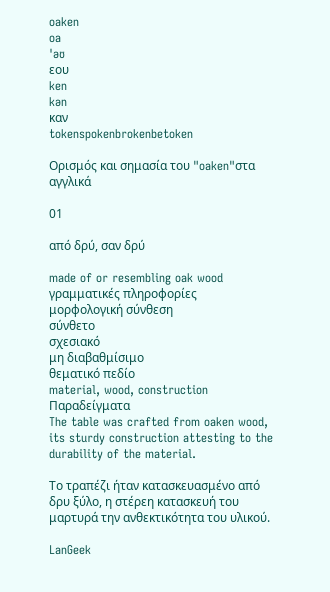oaken
oa
ˈəʊ
εου
ken
kən
καν
tokenspokenbrokenbetoken

Ορισμός και σημασία του "oaken"στα αγγλικά

01

από δρύ, σαν δρύ

made of or resembling oak wood
γραμματικές πληροφορίες
μορφολογική σύνθεση
σύνθετο
σχεσιακό
μη διαβαθμίσιμο
θεματικό πεδίο
material, wood, construction
Παραδείγματα
The table was crafted from oaken wood, its sturdy construction attesting to the durability of the material.

Το τραπέζι ήταν κατασκευασμένο από δρυ ξύλο, η στέρεη κατασκευή του μαρτυρά την ανθεκτικότητα του υλικού.

LanGeek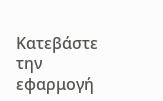Κατεβάστε την εφαρμογή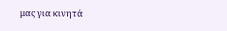μας για κινητά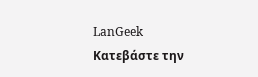LanGeek
Κατεβάστε την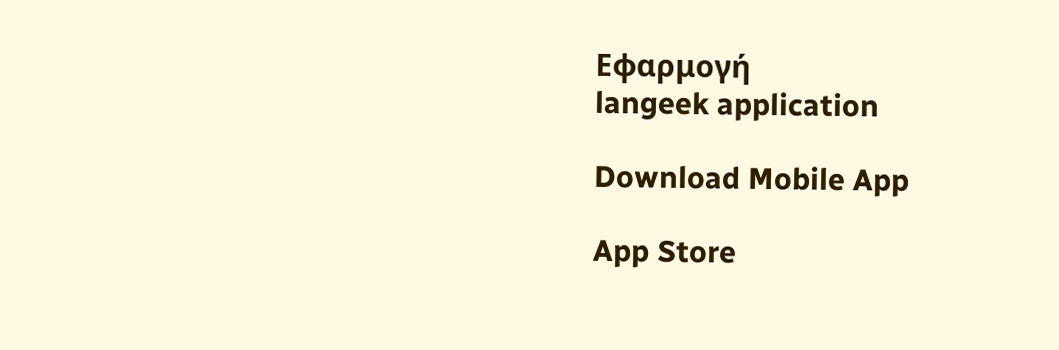Εφαρμογή
langeek application

Download Mobile App

App Store